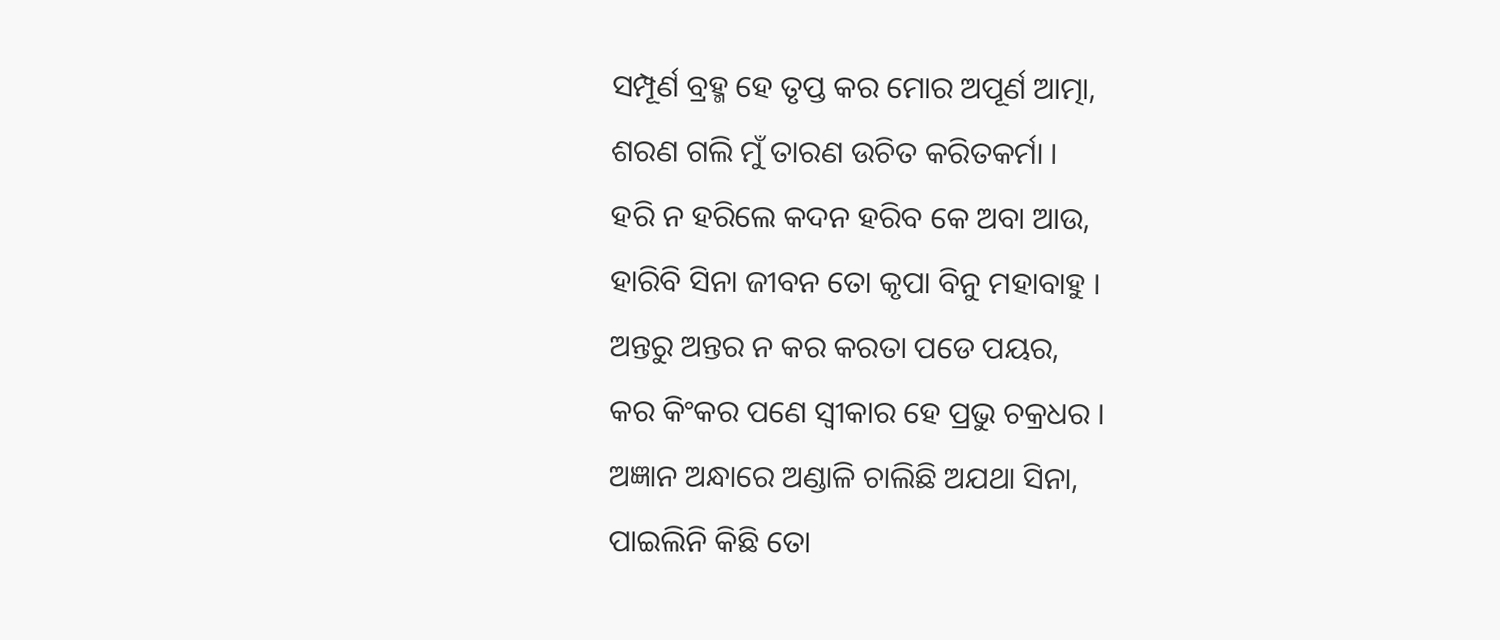ସମ୍ପୂର୍ଣ ବ୍ରହ୍ମ ହେ ତୃପ୍ତ କର ମୋର ଅପୂର୍ଣ ଆତ୍ମା,
ଶରଣ ଗଲି ମୁଁ ତାରଣ ଉଚିତ କରିତକର୍ମା ।
ହରି ନ ହରିଲେ କଦନ ହରିବ କେ ଅବା ଆଉ,
ହାରିବି ସିନା ଜୀବନ ତୋ କୃପା ବିନୁ ମହାବାହୁ ।
ଅନ୍ତରୁ ଅନ୍ତର ନ କର କରତା ପଡେ ପୟର,
କର କିଂକର ପଣେ ସ୍ଵୀକାର ହେ ପ୍ରଭୁ ଚକ୍ରଧର ।
ଅଜ୍ଞାନ ଅନ୍ଧାରେ ଅଣ୍ଡାଳି ଚାଲିଛି ଅଯଥା ସିନା,
ପାଇଲିନି କିଛି ତୋ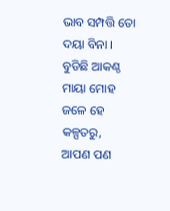ଭାବ ସମ୍ପତ୍ତି ତୋ ଦୟା ବିନା ।
ବୁଡିଛି ଆକଣ୍ଠ ମାୟା ମୋହ ଜଳେ ହେ କଳ୍ପତରୁ,
ଆପଣ ପଣ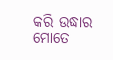କରି ଉଦ୍ଧାର ମୋତେ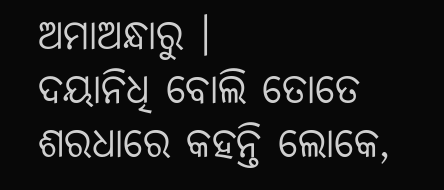ଅମାଅନ୍ଧାରୁ ।
ଦୟାନିଧି ବୋଲି ତୋତେ ଶରଧାରେ କହନ୍ତି ଲୋକେ,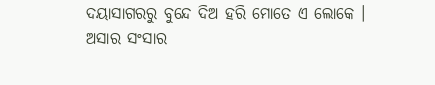ଦୟାସାଗରରୁ ବୁନ୍ଦେ ଦିଅ ହରି ମୋତେ ଏ ଲୋକେ ।
ଅସାର ସଂସାର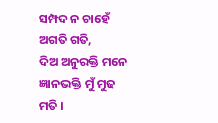ସମ୍ପଦ ନ ଚାହେଁ ଅଗତି ଗତି,
ଦିଅ ଅନୁରକ୍ତି ମନେ ଜ୍ଞାନଭକ୍ତି ମୁଁ ମୁଢ ମତି ।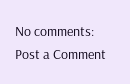No comments:
Post a Comment